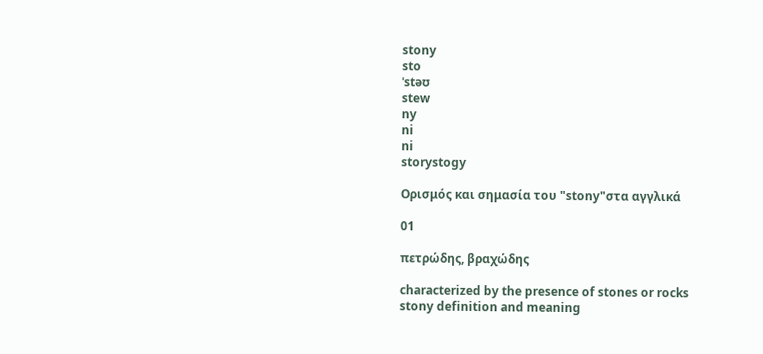stony
sto
ˈstəʊ
stew
ny
ni
ni
storystogy

Ορισμός και σημασία του "stony"στα αγγλικά

01

πετρώδης, βραχώδης

characterized by the presence of stones or rocks
stony definition and meaning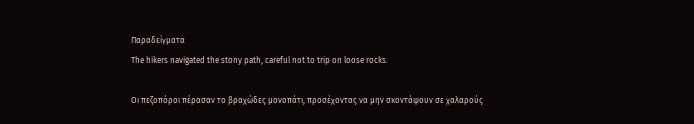Παραδείγματα
The hikers navigated the stony path, careful not to trip on loose rocks.

Οι πεζοπόροι πέρασαν το βραχώδες μονοπάτι, προσέχοντας να μην σκοντάψουν σε χαλαρούς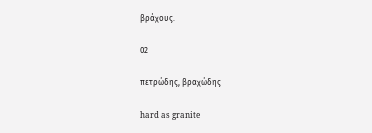βράχους.

02

πετρώδης, βραχώδης

hard as granite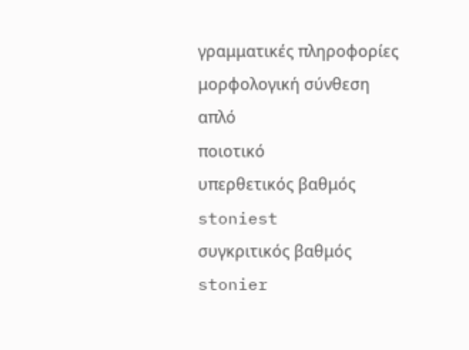γραμματικές πληροφορίες
μορφολογική σύνθεση
απλό
ποιοτικό
υπερθετικός βαθμός
stoniest
συγκριτικός βαθμός
stonier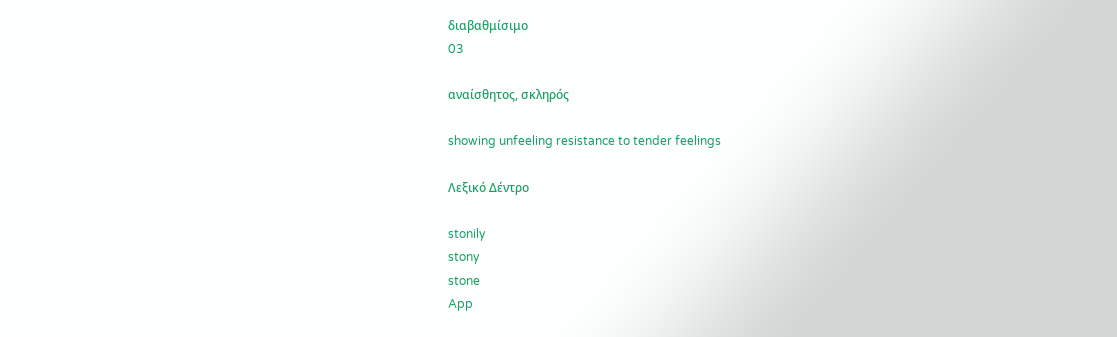διαβαθμίσιμο
03

αναίσθητος, σκληρός

showing unfeeling resistance to tender feelings

Λεξικό Δέντρο

stonily
stony
stone
App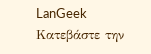LanGeek
Κατεβάστε την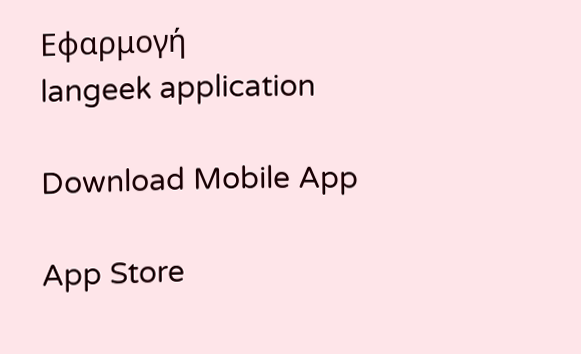Εφαρμογή
langeek application

Download Mobile App

App Store